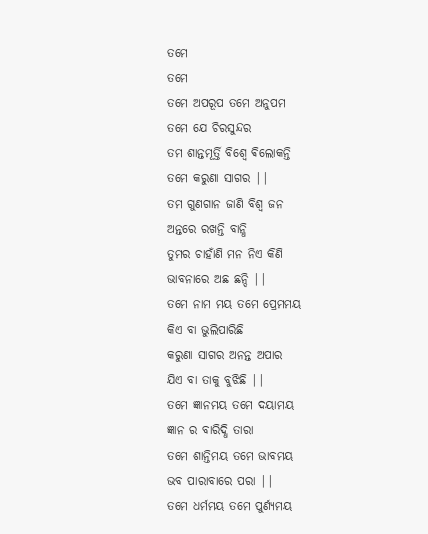ତମେ
ତମେ
ତମେ ଅପରୂପ ତମେ ଅନୁପମ
ତମେ ଯେ ଚିରସୁନ୍ଦର
ତମ ଶାନ୍ତମୂର୍ତ୍ତି ବିଶ୍ୱେ ଵିଲୋକନ୍ତି
ତମେ କରୁଣା ସାଗର ||
ତମ ଗୁଣଗାନ ଜାଣି ବିଶ୍ୱ ଜନ
ଅନ୍ତରେ ରଖନ୍ତି ବାନ୍ଧି
ତୁମର ଚାହାଁଣି ମନ ନିଏ କିଣି
ଭାବନାରେ ଅଛ ଛନ୍ଦି ||
ତମେ ନାମ ମୟ ତମେ ପ୍ରେମମୟ
କିଏ ବା ଭୁଲିପାରିଛି
କରୁଣା ସାଗର ଅନନ୍ତ ଅପାର
ଯିଏ ବା ତାକୁ ବୁଝିଛି ||
ତମେ ଜ୍ଞାନମୟ ତମେ ଦୟାମୟ
ଜ୍ଞାନ ର ବାରିଦ୍ଧି ତାରା
ତମେ ଶାନ୍ତିମୟ ତମେ ଭାବମୟ
ଭବ ପାରାବାରେ ପରା ||
ତମେ ଧର୍ମମୟ ତମେ ପୁର୍ଣ୍ୟମୟ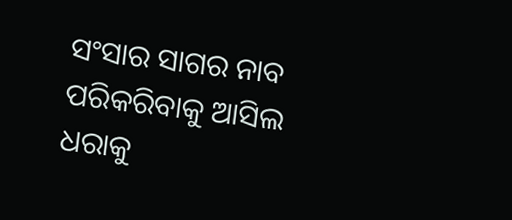ସଂସାର ସାଗର ନାବ
ପରିକରିବାକୁ ଆସିଲ ଧରାକୁ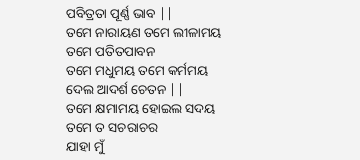ପବିତ୍ରତା ପୂର୍ଣ୍ଣ ଭାବ ||
ତମେ ନାରାୟଣ ତମେ ଲୀଳାମୟ
ତମେ ପତିତପାବନ
ତମେ ମଧୁମୟ ତମେ କର୍ମମୟ
ଦେଲ ଆଦର୍ଶ ଚେତନ ||
ତମେ କ୍ଷମାମୟ ହୋଇଲ ସଦୟ
ତମେ ତ ସଚରାଚର
ଯାହା ମୁଁ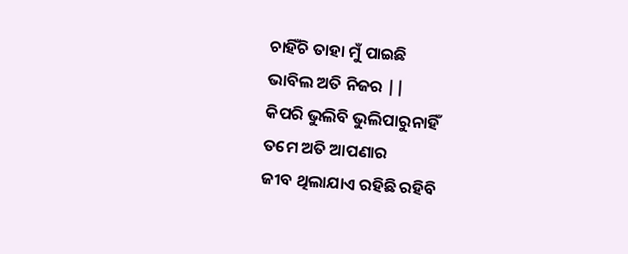ଚାହିଁଚି ତାହା ମୁଁ ପାଇଛି
ଭାବିଲ ଅତି ନିଜର ||
କିପରି ଭୁଲିବି ଭୁଲିପାରୁନାହିଁ
ତମେ ଅତି ଆପଣାର
ଜୀବ ଥିଲାଯାଏ ରହିଛି ରହିବି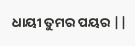ଧାୟୀ ତୁମର ପୟର ||